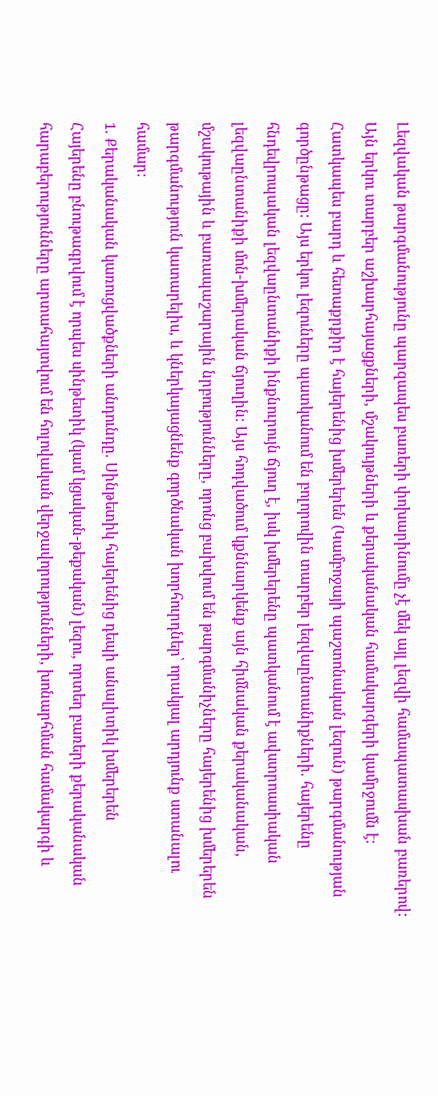Լեզվական թարգմանությունը պարզապես բառերի փոխարինումը չէ մեկ այլ լեզվի համապատասխան բառերով: Այն երկու տարբեր աշխարհայացքների, մշակույթների և քերականական համակարգերի կամրջումն է: Հատկապես բարդ և հետաքրքիր է հայերենից խմերերեն (Կամբոջայի պաշտոնական լեզուն) թարգմանության գործընթացը: Այս երկու լեզուները պատկանում են բոլորովին տարբեր լեզվաընտանիքների. հայերենը հնդեվրոպական լեզվաընտանիքի ինքնուրույն ճյուղ է, իսկ խմերերենը պատկանում է ավստրոասիական լեզվաընտանիքի մոն-խմերական ճյուղին: Այս հոդվածում կքննարկենք այն հիմնական քերականական, մշակութային և բառապաշարային նրբությունները, որոնց բախվում են թարգմանիչները հայերենից խմերերեն թարգմանություն կատարելիս, և կներկայացնենք գործնական խորհուրդներ՝ որակյալ արդյունք ստանալու համար:
1. Քերականական կառուցվածքների անդունդը. Սինթետիկ հայերենից դեպի անալիտիկ խմերերեն
Հայերենը բնութագրվում է որպես սինթետիկ (կամ կցական-թեքական) լեզու, որտեղ բառերի քերականական հարաբերությունները արտահայտվում են հոլովական վերջավորությունների, խոնարհման համակարգի և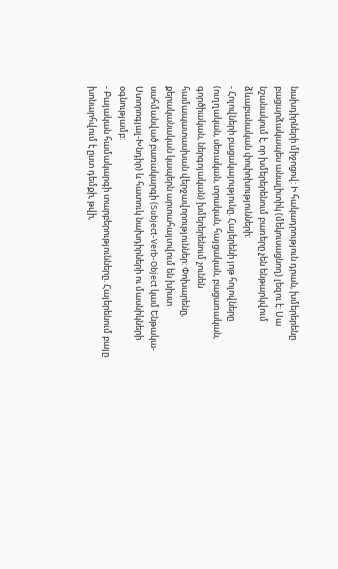նախդիրների միջոցով: Ի հակադրություն դրան, խմերերենը բացարձակապես անալիտիկ (մեկուսացնող) լեզու է: Սա նշանակում է, որ խմերերենում բառերը չեն ենթարկվում ձևաբանական փոփոխությունների:
- Հոլովների բացակայությունը. Հայերենի յոթ հոլովները (ուղղական, սեռական, տրական, հայցական, բացառական, գործիական, ներգոյական) խմերերենում չունեն համապատասխան վերջավորություններ: Փոխարենը, քերականական կապերն արտահայտվում են խիստ սահմանված բառակարգի (Subject-Verb-Object կամ Ենթակա-Ստորոգյալ-Խնդիր) և հատուկ նախդիրների ու մասնիկների օգնությամբ:
- Բայական համակարգի տարբերությունները. Հայերենում բայը խոնարհվում է ըստ դեմքի, թվի,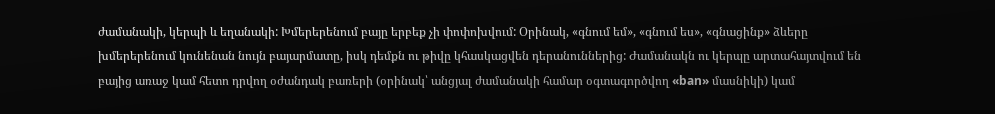ժամանակի, կերպի և եղանակի: Խմերերենում բայը երբեք չի փոփոխվում: Օրինակ, «գնում եմ», «գնում ես», «գնացինք» ձևերը խմերերենում կունենան նույն բայարմատը, իսկ դեմքն ու թիվը կհասկացվեն դերանուններից: Ժամանակն ու կերպը արտահայտվում են բայից առաջ կամ հետո դրվող օժանդակ բառերի (օրինակ՝ անցյալ ժամանակի համար օգտագործվող «ban» մասնիկի) կամ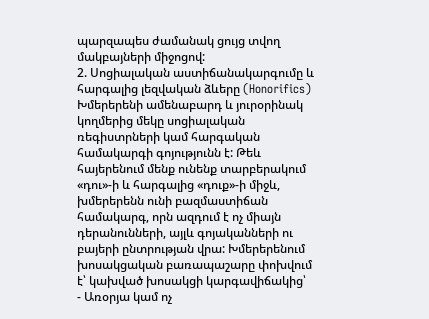պարզապես ժամանակ ցույց տվող մակբայների միջոցով:
2. Սոցիալական աստիճանակարգումը և հարգալից լեզվական ձևերը (Honorifics)
Խմերերենի ամենաբարդ և յուրօրինակ կողմերից մեկը սոցիալական ռեգիստրների կամ հարգական համակարգի գոյությունն է: Թեև հայերենում մենք ունենք տարբերակում «դու»-ի և հարգալից «դուք»-ի միջև, խմերերենն ունի բազմաստիճան համակարգ, որն ազդում է ոչ միայն դերանունների, այլև գոյականների ու բայերի ընտրության վրա: Խմերերենում խոսակցական բառապաշարը փոխվում է՝ կախված խոսակցի կարգավիճակից՝
- Առօրյա կամ ոչ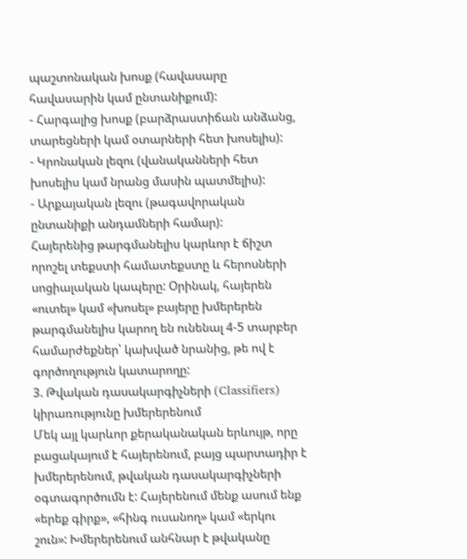պաշտոնական խոսք (հավասարը հավասարին կամ ընտանիքում):
- Հարգալից խոսք (բարձրաստիճան անձանց, տարեցների կամ օտարների հետ խոսելիս):
- Կրոնական լեզու (վանականների հետ խոսելիս կամ նրանց մասին պատմելիս):
- Արքայական լեզու (թագավորական ընտանիքի անդամների համար):
Հայերենից թարգմանելիս կարևոր է ճիշտ որոշել տեքստի համատեքստը և հերոսների սոցիալական կապերը: Օրինակ, հայերեն «ուտել» կամ «խոսել» բայերը խմերերեն թարգմանելիս կարող են ունենալ 4-5 տարբեր համարժեքներ՝ կախված նրանից, թե ով է գործողություն կատարողը:
3. Թվական դասակարգիչների (Classifiers) կիրառությունը խմերերենում
Մեկ այլ կարևոր քերականական երևույթ, որը բացակայում է հայերենում, բայց պարտադիր է խմերերենում, թվական դասակարգիչների օգտագործումն է: Հայերենում մենք ասում ենք «երեք գիրք», «հինգ ուսանող» կամ «երկու շուն»: Խմերերենում անհնար է թվականը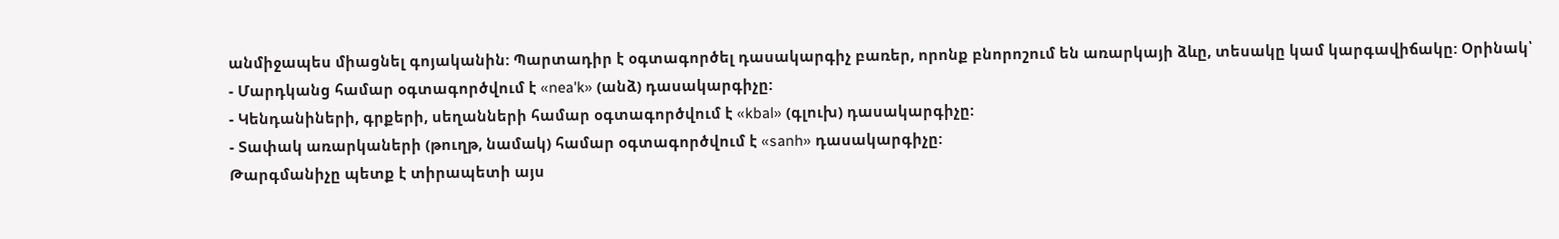անմիջապես միացնել գոյականին: Պարտադիր է օգտագործել դասակարգիչ բառեր, որոնք բնորոշում են առարկայի ձևը, տեսակը կամ կարգավիճակը: Օրինակ՝
- Մարդկանց համար օգտագործվում է «nea'k» (անձ) դասակարգիչը:
- Կենդանիների, գրքերի, սեղանների համար օգտագործվում է «kbal» (գլուխ) դասակարգիչը:
- Տափակ առարկաների (թուղթ, նամակ) համար օգտագործվում է «sanh» դասակարգիչը:
Թարգմանիչը պետք է տիրապետի այս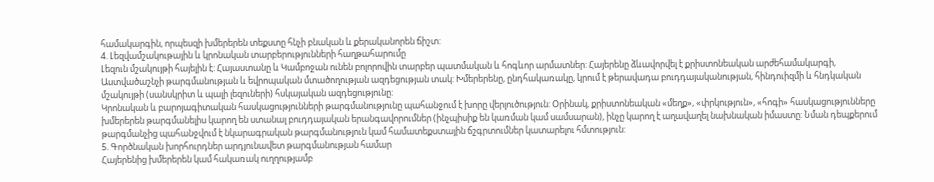համակարգին, որպեսզի խմերերեն տեքստը հնչի բնական և քերականորեն ճիշտ:
4. Լեզվամշակութային և կրոնական տարբերությունների հաղթահարումը
Լեզուն մշակույթի հայելին է: Հայաստանը և Կամբոջան ունեն բոլորովին տարբեր պատմական և հոգևոր արմատներ: Հայերենը ձևավորվել է քրիստոնեական արժեհամակարգի, Աստվածաշնչի թարգմանության և եվրոպական մտածողության ազդեցության տակ: Խմերերենը, ընդհակառակը, կրում է թերավադա բուդդայականության, հինդուիզմի և հնդկական մշակույթի (սանսկրիտ և պալի լեզուների) հսկայական ազդեցությունը:
Կրոնական և բարոյագիտական հասկացությունների թարգմանությունը պահանջում է խորը վերլուծություն: Օրինակ, քրիստոնեական «մեղք», «փրկություն», «հոգի» հասկացությունները խմերերեն թարգմանելիս կարող են ստանալ բուդդայական երանգավորումներ (ինչպիսիք են կառման կամ սամսարան), ինչը կարող է աղավաղել նախնական իմաստը: Նման դեպքերում թարգմանչից պահանջվում է նկարագրական թարգմանություն կամ համատեքստային ճշգրտումներ կատարելու հմտություն:
5. Գործնական խորհուրդներ արդյունավետ թարգմանության համար
Հայերենից խմերերեն կամ հակառակ ուղղությամբ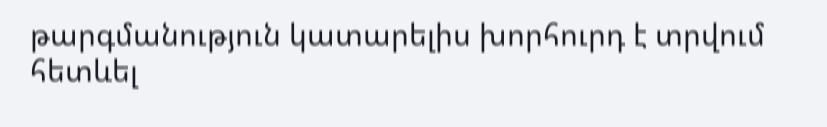թարգմանություն կատարելիս խորհուրդ է տրվում հետևել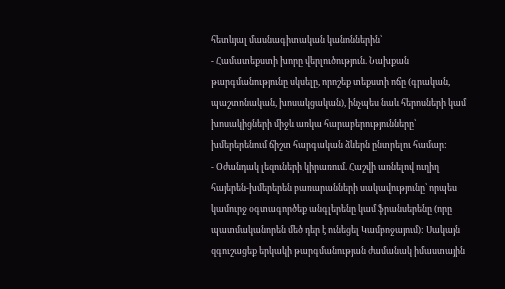հետևյալ մասնագիտական կանոններին՝
- Համատեքստի խորը վերլուծություն. Նախքան թարգմանությունը սկսելը, որոշեք տեքստի ոճը (գրական, պաշտոնական, խոսակցական), ինչպես նաև հերոսների կամ խոսակիցների միջև առկա հարաբերությունները՝ խմերերենում ճիշտ հարգական ձևերն ընտրելու համար:
- Օժանդակ լեզուների կիրառում. Հաշվի առնելով ուղիղ հայերեն-խմերերեն բառարանների սակավությունը՝ որպես կամուրջ օգտագործեք անգլերենը կամ ֆրանսերենը (որը պատմականորեն մեծ դեր է ունեցել Կամբոջայում): Սակայն զգուշացեք երկակի թարգմանության ժամանակ իմաստային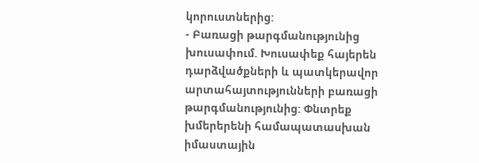կորուստներից:
- Բառացի թարգմանությունից խուսափում. Խուսափեք հայերեն դարձվածքների և պատկերավոր արտահայտությունների բառացի թարգմանությունից: Փնտրեք խմերերենի համապատասխան իմաստային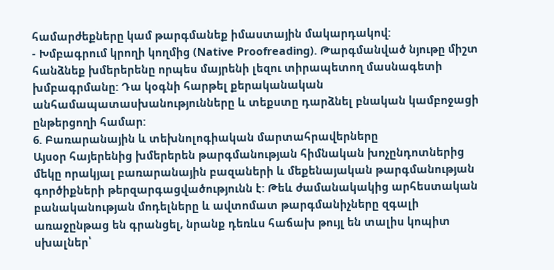համարժեքները կամ թարգմանեք իմաստային մակարդակով:
- Խմբագրում կրողի կողմից (Native Proofreading). Թարգմանված նյութը միշտ հանձնեք խմերերենը որպես մայրենի լեզու տիրապետող մասնագետի խմբագրմանը: Դա կօգնի հարթել քերականական անհամապատասխանությունները և տեքստը դարձնել բնական կամբոջացի ընթերցողի համար:
6. Բառարանային և տեխնոլոգիական մարտահրավերները
Այսօր հայերենից խմերերեն թարգմանության հիմնական խոչընդոտներից մեկը որակյալ բառարանային բազաների և մեքենայական թարգմանության գործիքների թերզարգացվածությունն է: Թեև ժամանակակից արհեստական բանականության մոդելները և ավտոմատ թարգմանիչները զգալի առաջընթաց են գրանցել, նրանք դեռևս հաճախ թույլ են տալիս կոպիտ սխալներ՝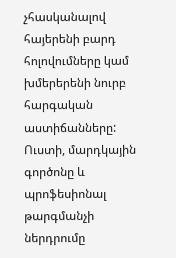չհասկանալով հայերենի բարդ հոլովումները կամ խմերերենի նուրբ հարգական աստիճանները: Ուստի, մարդկային գործոնը և պրոֆեսիոնալ թարգմանչի ներդրումը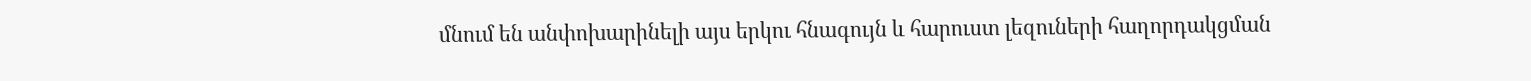մնում են անփոխարինելի այս երկու հնագույն և հարուստ լեզուների հաղորդակցման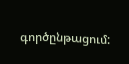գործընթացում: